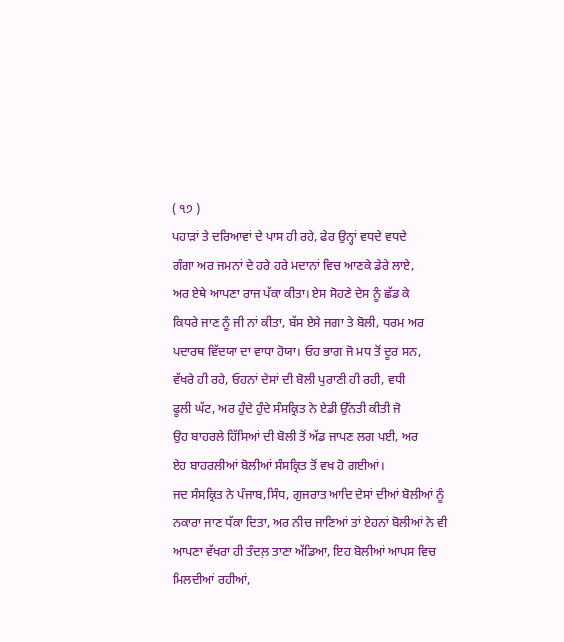( ੧੭ )
ਪਹਾੜਾਂ ਤੇ ਦਰਿਆਵਾਂ ਦੇ ਪਾਸ ਹੀ ਰਹੇ, ਫੇਰ ਉਨ੍ਹਾਂ ਵਧਦੇ ਵਧਦੇ
ਗੰਗਾ ਅਰ ਜਮਨਾਂ ਦੇ ਹਰੇ ਹਰੇ ਮਦਾਨਾਂ ਵਿਚ ਆਣਕੇ ਡੇਰੇ ਲਾਏ,
ਅਰ ਏਥੇ ਆਪਣਾ ਰਾਜ ਪੱਕਾ ਕੀਤਾ। ਏਸ ਸੋਹਣੇ ਦੇਸ ਨੂੰ ਛੱਡ ਕੇ
ਕਿਧਰੇ ਜਾਣ ਨੂੰ ਜੀ ਨਾਂ ਕੀਤਾ, ਬੱਸ ਏਸੇ ਜਗਾ ਤੇ ਬੋਲੀ, ਧਰਮ ਅਰ
ਪਦਾਰਥ ਵਿੱਦਯਾ ਦਾ ਵਾਧਾ ਹੋਯਾ। ਓਹ ਭਾਗ ਜੋ ਮਧ ਤੋਂ ਦੂਰ ਸਨ,
ਵੱਖਰੇ ਹੀ ਰਹੇ, ਓਹਨਾਂ ਦੇਸਾਂ ਦੀ ਬੋਲੀ ਪੁਰਾਣੀ ਹੀ ਰਹੀ, ਵਧੀ
ਫੂਲੀ ਘੱਟ, ਅਰ ਹੁੰਦੇ ਹੁੰਦੇ ਸੰਸਕ੍ਰਿਤ ਨੇ ਏਡੀ ਉੱਨਤੀ ਕੀਤੀ ਜੋ
ਉਹ ਬਾਹਰਲੇ ਹਿੱਸਿਆਂ ਦੀ ਬੋਲੀ ਤੋਂ ਅੱਡ ਜਾਪਣ ਲਗ ਪਈ, ਅਰ
ਏਹ ਬਾਹਰਲੀਆਂ ਬੋਲੀਆਂ ਸੰਸਕ੍ਰਿਤ ਤੋਂ ਵਖ ਹੋ ਗਈਆਂ।
ਜਦ ਸੰਸਕ੍ਰਿਤ ਨੇ ਪੰਜਾਬ,ਸਿੰਧ, ਗੁਜਰਾਤ ਆਦਿ ਦੇਸਾਂ ਦੀਆਂ ਬੋਲੀਆਂ ਨੂੰ ਨਕਾਰਾ ਜਾਣ ਧੱਕਾ ਦਿਤਾ, ਅਰ ਨੀਚ ਜਾਣਿਆਂ ਤਾਂ ਏਹਨਾਂ ਬੋਲੀਆਂ ਨੇ ਵੀ ਆਪਣਾ ਵੱਖਰਾ ਹੀ ਤੰਦਲ਼ ਤਾਣਾ ਅੱਡਿਆ, ਇਹ ਬੋਲੀਆਂ ਆਪਸ ਵਿਚ ਮਿਲਦੀਆਂ ਰਹੀਆਂ,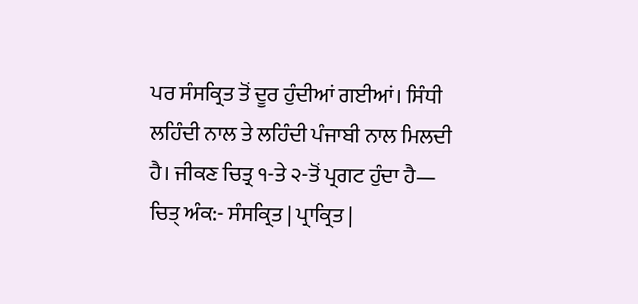ਪਰ ਸੰਸਕ੍ਰਿਤ ਤੋਂ ਦੂਰ ਹੁੰਦੀਆਂ ਗਈਆਂ। ਸਿੰਧੀ ਲਹਿੰਦੀ ਨਾਲ ਤੇ ਲਹਿੰਦੀ ਪੰਜਾਬੀ ਨਾਲ ਮਿਲਦੀ ਹੈ। ਜੀਕਣ ਚਿਤ੍ਰ ੧-ਤੇ ੨-ਤੋਂ ਪ੍ਰਗਟ ਹੁੰਦਾ ਹੈ— ਚਿਤ੍ ਅੰਕ:- ਸੰਸਕ੍ਰਿਤ | ਪ੍ਰਾਕ੍ਰਿਤ |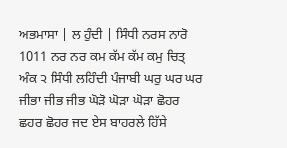ਅਭਮਾਸਾ | ਲ ਹੁੰਦੀ | ਸਿੰਧੀ ਨਰਸ ਨਾਰੋ 1011 ਨਰ ਨਰ ਕਮ ਕੱਮ ਕੱਮ ਕਮੁ ਚਿਤ੍ ਅੰਕ ੨ ਸਿੰਧੀ ਲਹਿੰਦੀ ਪੰਜਾਬੀ ਘਰੁ ਘਰ ਘਰ ਜੀਭਾ ਜੀਭ ਜੀਭ ਘੋੜੋ ਘੋੜਾ ਘੋੜਾ ਛੋਹਰ ਛਹਰ ਛੋਹਰ ਜਦ ਏਸ ਬਾਹਰਲੇ ਹਿੱਸੇ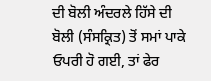ਦੀ ਬੋਲੀ ਅੰਦਰਲੇ ਹਿੱਸੇ ਦੀ ਬੋਲੀ (ਸੰਸਕ੍ਰਿਤ) ਤੋਂ ਸਮਾਂ ਪਾਕੇ ਓਪਰੀ ਹੋ ਗਈ, ਤਾਂ ਫੇਰ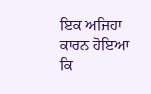ਇਕ ਅਜਿਹਾ ਕਾਰਨ ਹੋਇਆ ਕਿ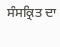ਸੰਸਕ੍ਰਿਤ ਦਾ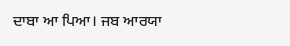ਦਾਬਾ ਆ ਪਿਆ। ਜਬ ਆਰਯਾ